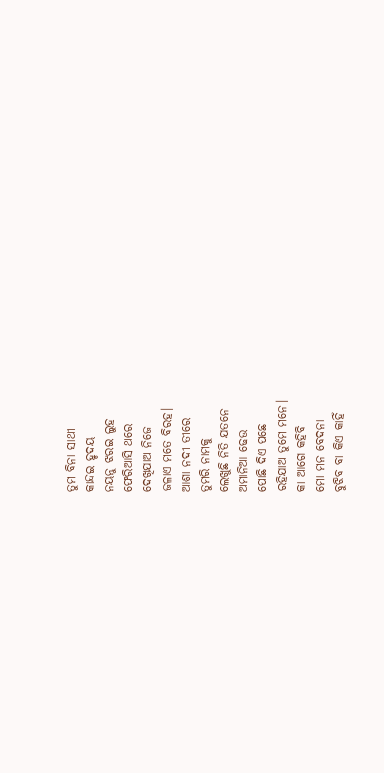ତୁମ ବିନା ସାଥୀ
କାନ୍ଦଇ ହୃଦୟ
ନୟନୁ ଝରଇ ଲୁହ
ଫେରିଆସି ଥରେ
ଦେଖିଯାଅ ନିଜେ
ଜଳାଏ ମତେ ବିରହ।
ଆଶା ନଦୀ ତୀରେ
ତୁମରି ନାମକୁ
ଲେଖୁଛି ନିତି ଯତନେ
ଅମାନିଆ ଢେଉ
ପୋଛି ଦିଏ ପଛେ
ରହିଯାଅ ତୁମେ ମନେ।
କା ଆଗେ କହିବି
ମୋ ମନ ବେଦନା
ବୁଝିବ ବା କିଏ କାହିଁ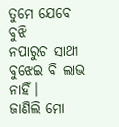ତୁମେ ଯେବେ ବୁଝି
ନପାରୁଚ ସାଥୀ
ବୁଝେଇ ବି ଲାଭ ନାହିଁ।
ଜାଣିଲି ମୋ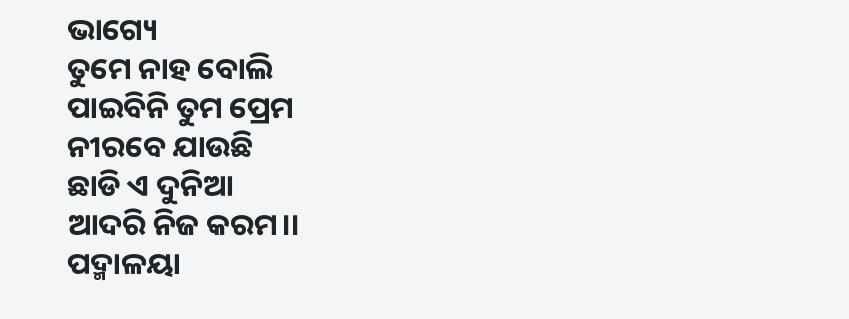ଭାଗ୍ୟେ
ତୁମେ ନାହ ବୋଲି
ପାଇବିନି ତୁମ ପ୍ରେମ
ନୀରବେ ଯାଉଛି
ଛାଡି ଏ ଦୁନିଆ
ଆଦରି ନିଜ କରମ।।
ପଦ୍ମାଳୟା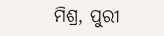ମିଶ୍ର, ପୁରୀ